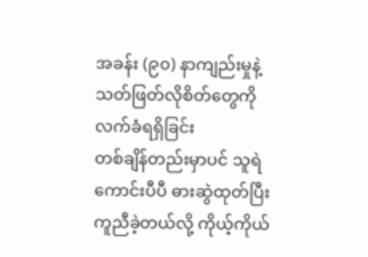အခန်း (၉၀) နာကျည်းမှုနဲ့ သတ်ဖြတ်လိုစိတ်တွေကို လက်ခံရရှိခြင်း
တစ်ချိန်တည်းမှာပင် သူရဲကောင်းပီပီ ဓားဆွဲထုတ်ပြီး ကူညီခဲ့တယ်လို့ ကိုယ့်ကိုယ်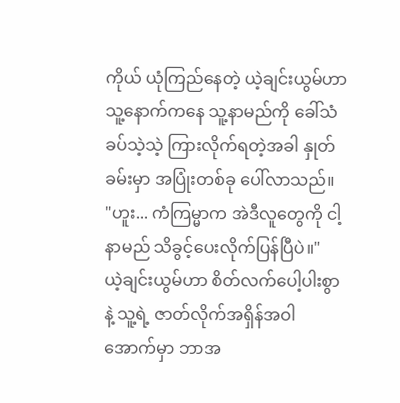ကိုယ် ယုံကြည်နေတဲ့ ယဲ့ချင်းယွမ်ဟာ သူ့နောက်ကနေ သူ့နာမည်ကို ခေါ်သံ ခပ်သဲ့သဲ့ ကြားလိုက်ရတဲ့အခါ နှုတ်ခမ်းမှာ အပြုံးတစ်ခု ပေါ်လာသည်။
"ဟူး... ကံကြမ္မာက အဲဒီလူတွေကို ငါ့နာမည် သိခွင့်ပေးလိုက်ပြန်ပြီပဲ။"
ယဲ့ချင်းယွမ်ဟာ စိတ်လက်ပေါ့ပါးစွာနဲ့ သူ့ရဲ့ ဇာတ်လိုက်အရှိန်အဝါအောက်မှာ ဘာအ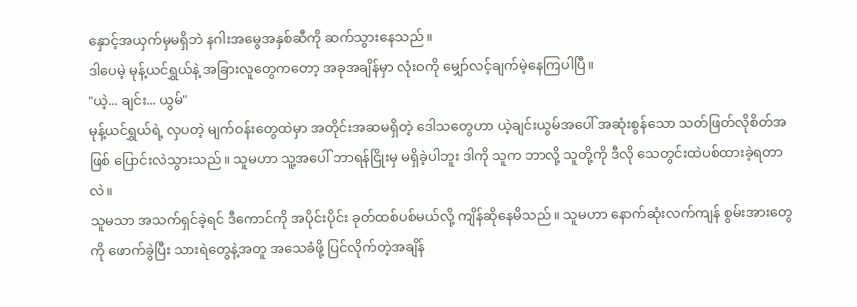နှောင့်အယှက်မှမရှိဘဲ နဂါးအမွေအနှစ်ဆီကို ဆက်သွားနေသည်။
ဒါပေမဲ့ မုန့်ယင်ရွှယ်နဲ့ အခြားလူတွေကတော့ အခုအချိန်မှာ လုံးဝကို မျှော်လင့်ချက်မဲ့နေကြပါပြီ။
"ယဲ့... ချင်း... ယွမ်"
မုန့်ယင်ရွှယ်ရဲ့ လှပတဲ့ မျက်ဝန်းတွေထဲမှာ အတိုင်းအဆမရှိတဲ့ ဒေါသတွေဟာ ယဲ့ချင်းယွမ်အပေါ် အဆုံးစွန်သော သတ်ဖြတ်လိုစိတ်အဖြစ် ပြောင်းလဲသွားသည်။ သူမဟာ သူ့အပေါ် ဘာရန်ငြိုးမှ မရှိခဲ့ပါဘူး ဒါကို သူက ဘာလို့ သူတို့ကို ဒီလို သေတွင်းထဲပစ်ထားခဲ့ရတာလဲ။
သူမသာ အသက်ရှင်ခဲ့ရင် ဒီကောင်ကို အပိုင်းပိုင်း ခုတ်ထစ်ပစ်မယ်လို့ ကျိန်ဆိုနေမိသည်။ သူမဟာ နောက်ဆုံးလက်ကျန် စွမ်းအားတွေကို ဖောက်ခွဲပြီး သားရဲတွေနဲ့အတူ အသေခံဖို့ ပြင်လိုက်တဲ့အချိန်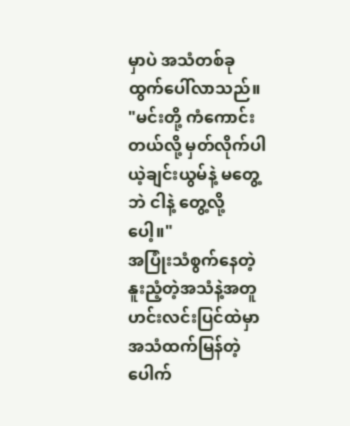မှာပဲ အသံတစ်ခု ထွက်ပေါ်လာသည်။
"မင်းတို့ ကံကောင်းတယ်လို့ မှတ်လိုက်ပါ ယဲ့ချင်းယွမ်နဲ့ မတွေ့ဘဲ ငါနဲ့ တွေ့လို့ပေါ့။"
အပြုံးသံစွက်နေတဲ့ နူးညံ့တဲ့အသံနဲ့အတူ ဟင်းလင်းပြင်ထဲမှာ အသံထက်မြန်တဲ့ ပေါက်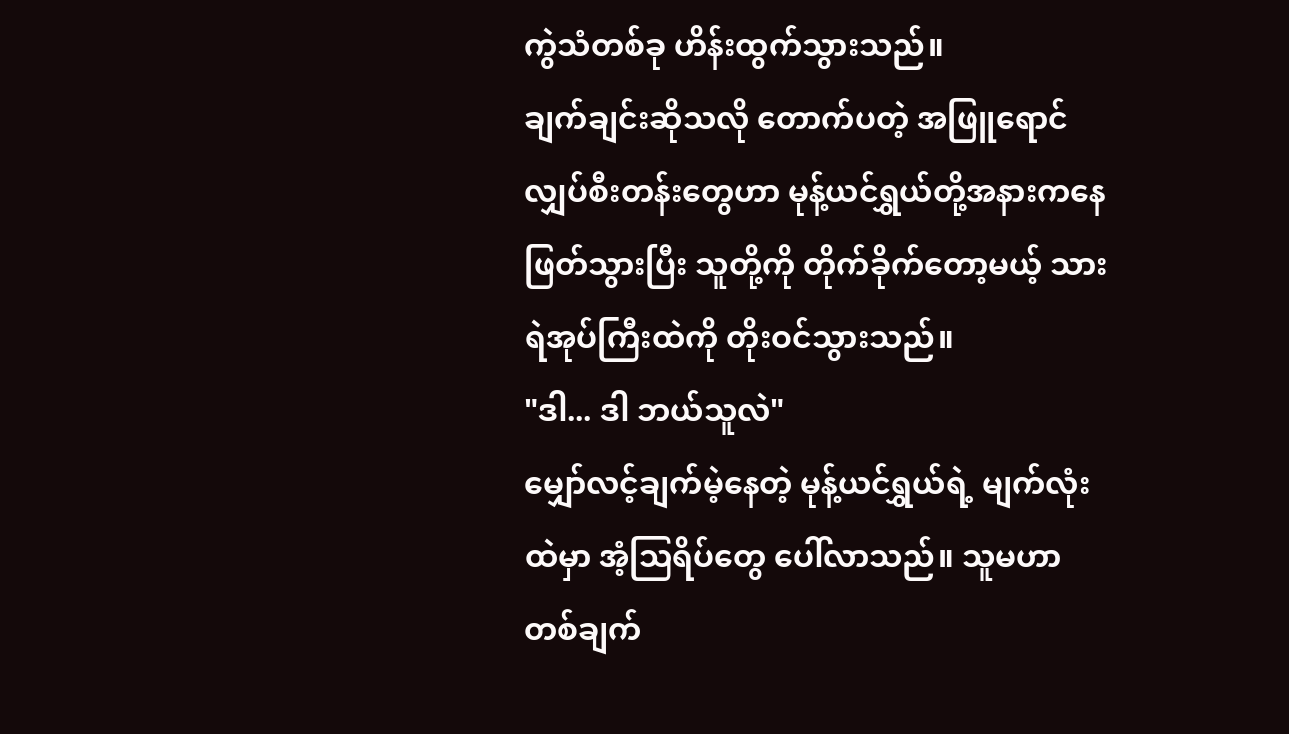ကွဲသံတစ်ခု ဟိန်းထွက်သွားသည်။
ချက်ချင်းဆိုသလို တောက်ပတဲ့ အဖြူရောင် လျှပ်စီးတန်းတွေဟာ မုန့်ယင်ရွှယ်တို့အနားကနေ ဖြတ်သွားပြီး သူတို့ကို တိုက်ခိုက်တော့မယ့် သားရဲအုပ်ကြီးထဲကို တိုးဝင်သွားသည်။
"ဒါ... ဒါ ဘယ်သူလဲ"
မျှော်လင့်ချက်မဲ့နေတဲ့ မုန့်ယင်ရွှယ်ရဲ့ မျက်လုံးထဲမှာ အံ့ဩရိပ်တွေ ပေါ်လာသည်။ သူမဟာ တစ်ချက်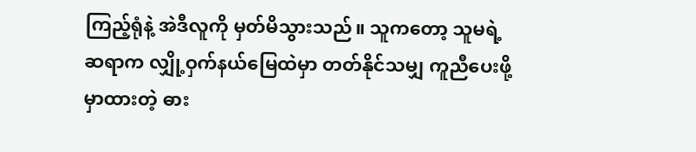ကြည့်ရုံနဲ့ အဲဒီလူကို မှတ်မိသွားသည်။ သူကတော့ သူမရဲ့ဆရာက လျှို့ဝှက်နယ်မြေထဲမှာ တတ်နိုင်သမျှ ကူညီပေးဖို့ မှာထားတဲ့ ဓား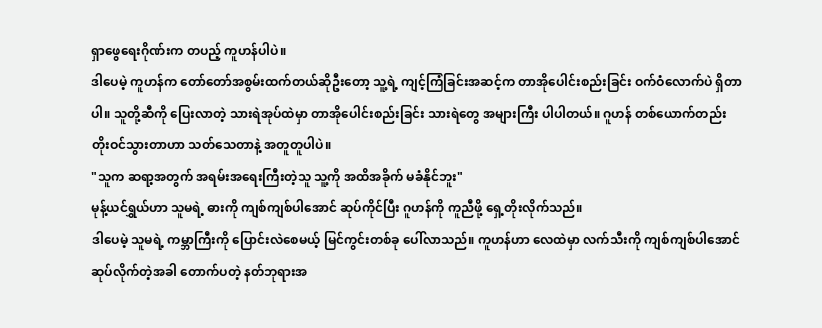ရှာဖွေရေးဂိုဏ်းက တပည့် ကူဟန်ပါပဲ။
ဒါပေမဲ့ ကူဟန်က တော်တော်အစွမ်းထက်တယ်ဆိုဦးတော့ သူ့ရဲ့ ကျင့်ကြံခြင်းအဆင့်က တာအိုပေါင်းစည်းခြင်း ဝက်ဝံလောက်ပဲ ရှိတာပါ။ သူတို့ဆီကို ပြေးလာတဲ့ သားရဲအုပ်ထဲမှာ တာအိုပေါင်းစည်းခြင်း သားရဲတွေ အများကြီး ပါပါတယ်။ ဂူဟန် တစ်ယောက်တည်း တိုးဝင်သွားတာဟာ သတ်သေတာနဲ့ အတူတူပါပဲ။
"သူက ဆရာ့အတွက် အရမ်းအရေးကြီးတဲ့သူ သူ့ကို အထိအခိုက် မခံနိုင်ဘူး"
မုန့်ယင်ရွှယ်ဟာ သူမရဲ့ ဓားကို ကျစ်ကျစ်ပါအောင် ဆုပ်ကိုင်ပြီး ဂူဟန်ကို ကူညီဖို့ ရှေ့တိုးလိုက်သည်။
ဒါပေမဲ့ သူမရဲ့ ကမ္ဘာကြီးကို ပြောင်းလဲစေမယ့် မြင်ကွင်းတစ်ခု ပေါ်လာသည်။ ကူဟန်ဟာ လေထဲမှာ လက်သီးကို ကျစ်ကျစ်ပါအောင် ဆုပ်လိုက်တဲ့အခါ တောက်ပတဲ့ နတ်ဘုရားအ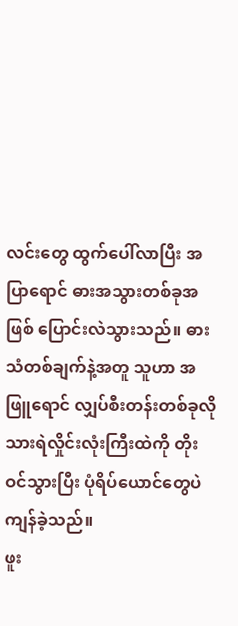လင်းတွေ ထွက်ပေါ်လာပြီး အပြာရောင် ဓားအသွားတစ်ခုအဖြစ် ပြောင်းလဲသွားသည်။ ဓားသံတစ်ချက်နဲ့အတူ သူဟာ အဖြူရောင် လျှပ်စီးတန်းတစ်ခုလို သားရဲလှိုင်းလုံးကြီးထဲကို တိုးဝင်သွားပြီး ပုံရိပ်ယောင်တွေပဲ ကျန်ခဲ့သည်။
ဖူး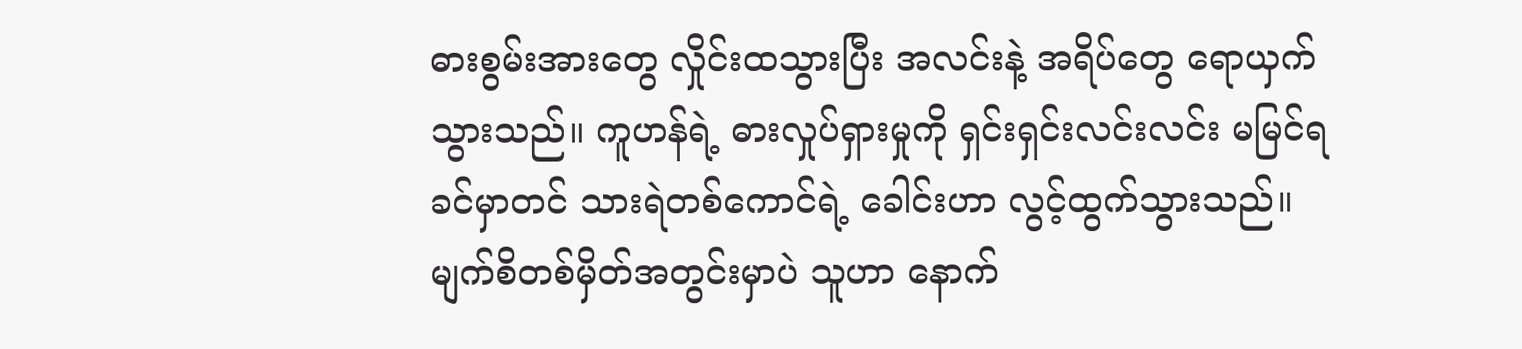ဓားစွမ်းအားတွေ လှိုင်းထသွားပြီး အလင်းနဲ့ အရိပ်တွေ ရောယှက်သွားသည်။ ကူဟန်ရဲ့ ဓားလှုပ်ရှားမှုကို ရှင်းရှင်းလင်းလင်း မမြင်ရခင်မှာတင် သားရဲတစ်ကောင်ရဲ့ ခေါင်းဟာ လွင့်ထွက်သွားသည်။ မျက်စိတစ်မှိတ်အတွင်းမှာပဲ သူဟာ နောက်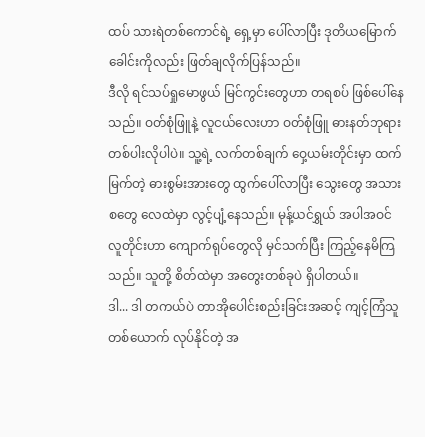ထပ် သားရဲတစ်ကောင်ရဲ့ ရှေ့မှာ ပေါ်လာပြီး ဒုတိယမြောက် ခေါင်းကိုလည်း ဖြတ်ချလိုက်ပြန်သည်။
ဒီလို ရင်သပ်ရှုမောဖွယ် မြင်ကွင်းတွေဟာ တရစပ် ဖြစ်ပေါ်နေသည်။ ဝတ်စုံဖြူနဲ့ လူငယ်လေးဟာ ဝတ်စုံဖြူ ဓားနတ်ဘုရားတစ်ပါးလိုပါပဲ။ သူ့ရဲ့ လက်တစ်ချက် ဝှေ့ယမ်းတိုင်းမှာ ထက်မြက်တဲ့ ဓားစွမ်းအားတွေ ထွက်ပေါ်လာပြီး သွေးတွေ အသားစတွေ လေထဲမှာ လွင့်ပျံ့နေသည်။ မုန့်ယင်ရွှယ် အပါအဝင် လူတိုင်းဟာ ကျောက်ရုပ်တွေလို မှင်သက်ပြီး ကြည့်နေမိကြသည်။ သူတို့ စိတ်ထဲမှာ အတွေးတစ်ခုပဲ ရှိပါတယ်။
ဒါ... ဒါ တကယ်ပဲ တာအိုပေါင်းစည်းခြင်းအဆင့် ကျင့်ကြံသူတစ်ယောက် လုပ်နိုင်တဲ့ အ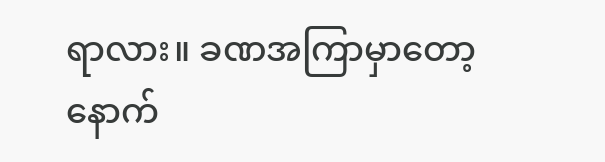ရာလား။ ခဏအကြာမှာတော့ နောက်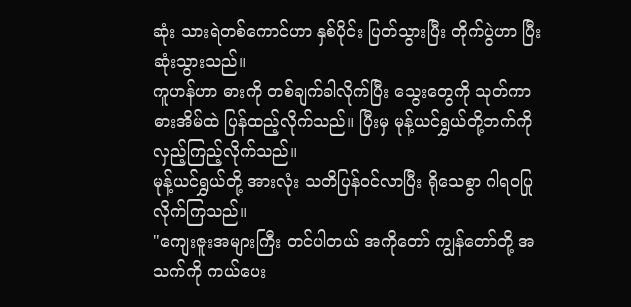ဆုံး သားရဲတစ်ကောင်ဟာ နှစ်ပိုင်း ပြတ်သွားပြီး တိုက်ပွဲဟာ ပြီးဆုံးသွားသည်။
ကူဟန်ဟာ ဓားကို တစ်ချက်ခါလိုက်ပြီး သွေးတွေကို သုတ်ကာ ဓားအိမ်ထဲ ပြန်ထည့်လိုက်သည်။ ပြီးမှ မုန့်ယင်ရွှယ်တို့ဘက်ကို လှည့်ကြည့်လိုက်သည်။
မုန့်ယင်ရွှယ်တို့ အားလုံး သတိပြန်ဝင်လာပြီး ရိုသေစွာ ဂါရဝပြုလိုက်ကြသည်။
"ကျေးဇူးအများကြီး တင်ပါတယ် အကိုတော် ကျွန်တော်တို့ အသက်ကို ကယ်ပေး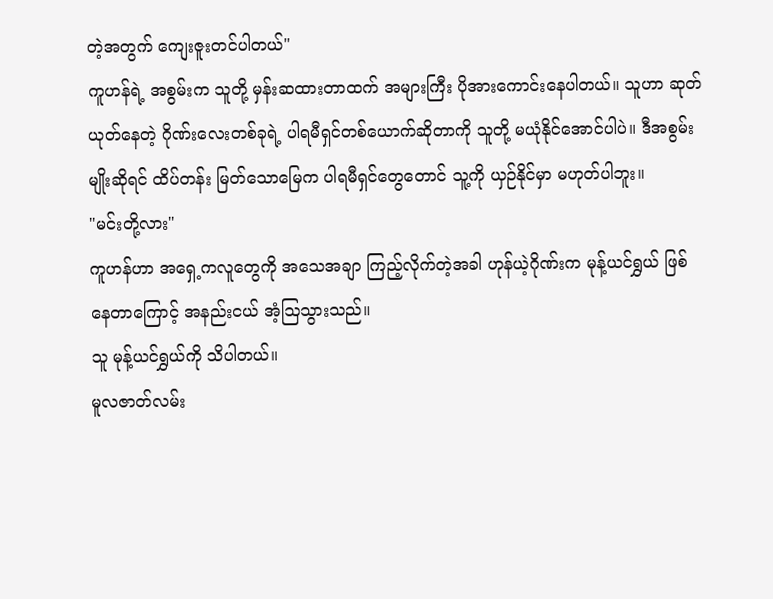တဲ့အတွက် ကျေးဇူးတင်ပါတယ်"
ကူဟန်ရဲ့ အစွမ်းက သူတို့ မှန်းဆထားတာထက် အများကြီး ပိုအားကောင်းနေပါတယ်။ သူဟာ ဆုတ်ယုတ်နေတဲ့ ဂိုဏ်းလေးတစ်ခုရဲ့ ပါရမီရှင်တစ်ယောက်ဆိုတာကို သူတို့ မယုံနိုင်အောင်ပါပဲ။ ဒီအစွမ်းမျိုးဆိုရင် ထိပ်တန်း မြတ်သောမြေက ပါရမီရှင်တွေတောင် သူ့ကို ယှဉ်နိုင်မှာ မဟုတ်ပါဘူး။
"မင်းတို့လား"
ကူဟန်ဟာ အရှေ့ကလူတွေကို အသေအချာ ကြည့်လိုက်တဲ့အခါ ဟုန်ယဲ့ဂိုဏ်းက မုန့်ယင်ရွှယ် ဖြစ်နေတာကြောင့် အနည်းငယ် အံ့ဩသွားသည်။
သူ မုန့်ယင်ရွှယ်ကို သိပါတယ်။
မူလဇာတ်လမ်း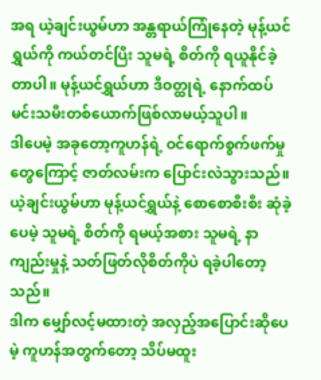အရ ယဲ့ချင်းယွမ်ဟာ အန္တရာယ်ကြုံနေတဲ့ မုန့်ယင်ရွှယ်ကို ကယ်တင်ပြီး သူမရဲ့ စိတ်ကို ရယူနိုင်ခဲ့တာပါ။ မုန့်ယင်ရွှယ်ဟာ ဒီဝတ္ထုရဲ့ နောက်ထပ် မင်းသမီးတစ်ယောက်ဖြစ်လာမယ့်သူပါ။
ဒါပေမဲ့ အခုတော့ကူဟန်ရဲ့ ဝင်ရောက်စွက်ဖက်မှုတွေကြောင့် ဇာတ်လမ်းက ပြောင်းလဲသွားသည်။ ယဲ့ချင်းယွမ်ဟာ မုန့်ယင်ရွှယ်နဲ့ စောစောစီးစီး ဆုံခဲ့ပေမဲ့ သူမရဲ့ စိတ်ကို ရမယ့်အစား သူမရဲ့ နာကျည်းမှုနဲ့ သတ်ဖြတ်လိုစိတ်ကိုပဲ ရခဲ့ပါတော့သည်။
ဒါက မျှော်လင့်မထားတဲ့ အလှည့်အပြောင်းဆိုပေမဲ့ ကူဟန်အတွက်တော့ သိပ်မထူး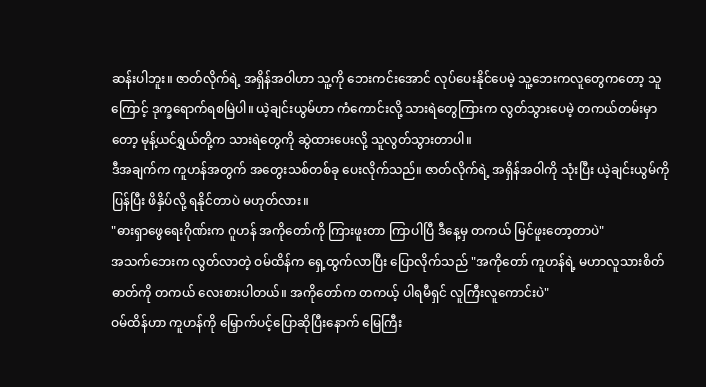ဆန်းပါဘူး။ ဇာတ်လိုက်ရဲ့ အရှိန်အဝါဟာ သူ့ကို ဘေးကင်းအောင် လုပ်ပေးနိုင်ပေမဲ့ သူ့ဘေးကလူတွေကတော့ သူကြောင့် ဒုက္ခရောက်ရစမြဲပါ။ ယဲ့ချင်းယွမ်ဟာ ကံကောင်းလို့ သားရဲတွေကြားက လွတ်သွားပေမဲ့ တကယ်တမ်းမှာတော့ မုန့်ယင်ရွှယ်တို့က သားရဲတွေကို ဆွဲထားပေးလို့ သူလွတ်သွားတာပါ။
ဒီအချက်က ကူဟန်အတွက် အတွေးသစ်တစ်ခု ပေးလိုက်သည်။ ဇာတ်လိုက်ရဲ့ အရှိန်အဝါကို သုံးပြီး ယဲ့ချင်းယွမ်ကိုပြန်ပြီး ဖိနှိပ်လို့ ရနိုင်တာပဲ မဟုတ်လား။
"ဓားရှာဖွေရေးဂိုဏ်းက ဂူဟန် အကိုတော်ကို ကြားဖူးတာ ကြာပါပြီ ဒီနေ့မှ တကယ် မြင်ဖူးတော့တာပဲ"
အသက်ဘေးက လွတ်လာတဲ့ ဝမ်ထိန်က ရှေ့ထွက်လာပြီး ပြောလိုက်သည် "အကိုတော် ကူဟန်ရဲ့ မဟာလူသားစိတ်ဓာတ်ကို တကယ် လေးစားပါတယ်။ အကိုတော်က တကယ့် ပါရမီရှင် လူကြီးလူကောင်းပဲ"
ဝမ်ထိန်ဟာ ကူဟန်ကို မြှောက်ပင့်ပြောဆိုပြီးနောက် မြေကြီး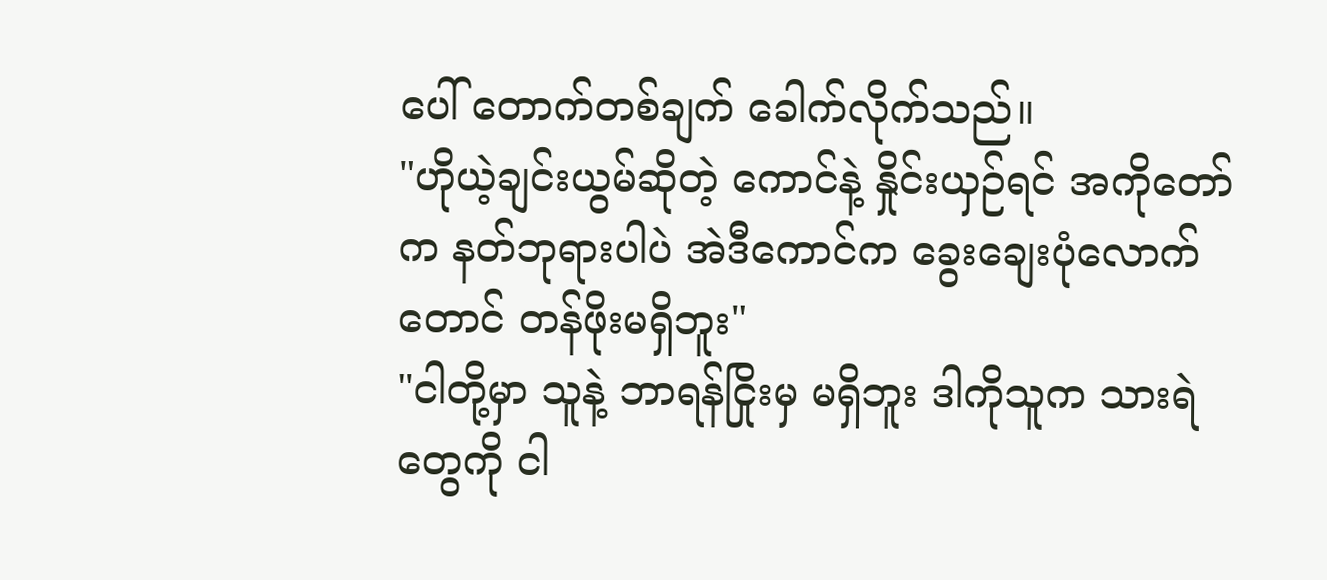ပေါ် တောက်တစ်ချက် ခေါက်လိုက်သည်။
"ဟိုယဲ့ချင်းယွမ်ဆိုတဲ့ ကောင်နဲ့ နှိုင်းယှဉ်ရင် အကိုတော်က နတ်ဘုရားပါပဲ အဲဒီကောင်က ခွေးချေးပုံလောက်တောင် တန်ဖိုးမရှိဘူး"
"ငါတို့မှာ သူနဲ့ ဘာရန်ငြိုးမှ မရှိဘူး ဒါကိုသူက သားရဲတွေကို ငါ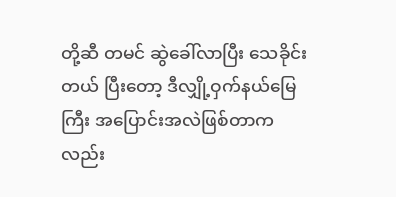တို့ဆီ တမင် ဆွဲခေါ်လာပြီး သေခိုင်းတယ် ပြီးတော့ ဒီလျှို့ဝှက်နယ်မြေကြီး အပြောင်းအလဲဖြစ်တာကလည်း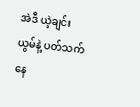အဲဒီ ယဲ့ချင်းယွမ်နဲ့ ပတ်သက်နေ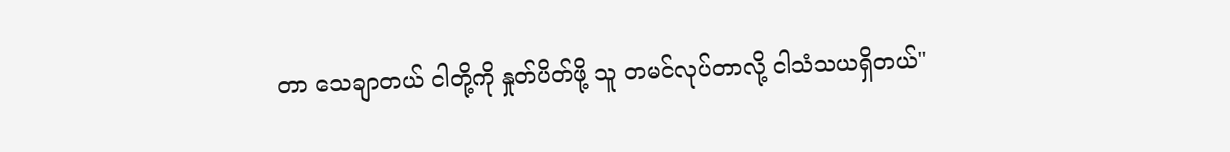တာ သေချာတယ် ငါတို့ကို နှုတ်ပိတ်ဖို့ သူ တမင်လုပ်တာလို့ ငါသံသယရှိတယ်"